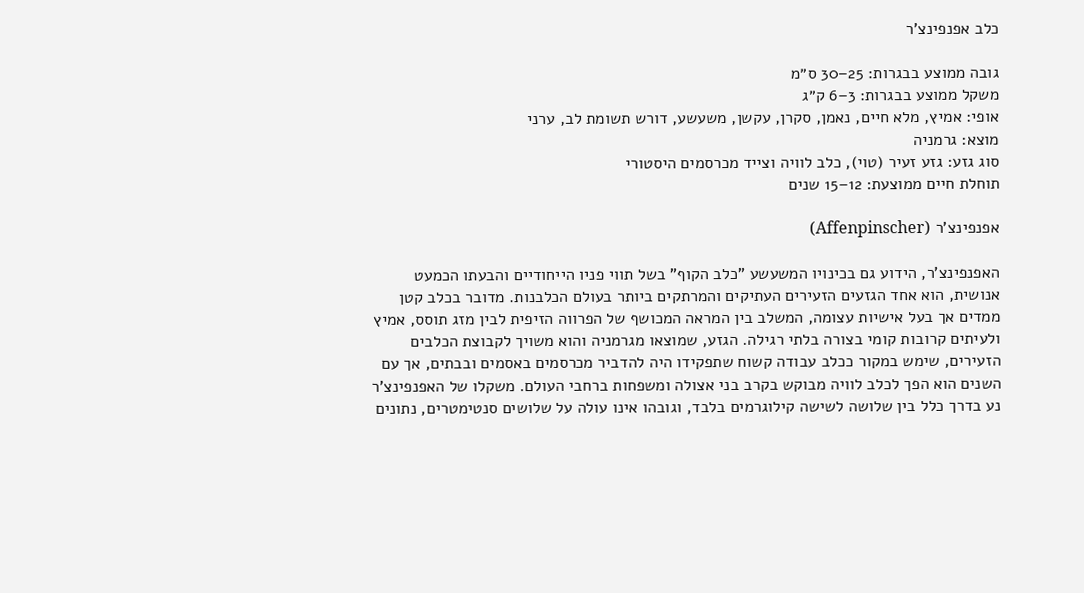כלב אפנפינצ'ר

גובה ממוצע בבגרות: 25–30 ס״מ
משקל ממוצע בבגרות: 3–6 ק״ג
אופי: אמיץ, מלא חיים, נאמן, סקרן, עקשן, משעשע, דורש תשומת לב, ערני
מוצא: גרמניה
סוג גזע: גזע זעיר (טוי), כלב לוויה וצייד מכרסמים היסטורי
תוחלת חיים ממוצעת: 12–15 שנים

אפנפינצ'ר (Affenpinscher)

האפנפינצ'ר, הידוע גם בכינויו המשעשע "כלב הקוף" בשל תווי פניו הייחודיים והבעתו הכמעט אנושית, הוא אחד הגזעים הזעירים העתיקים והמרתקים ביותר בעולם הכלבנות. מדובר בכלב קטן ממדים אך בעל אישיות עצומה, המשלב בין המראה המכושף של הפרווה הזיפית לבין מזג תוסס, אמיץ ולעיתים קרובות קומי בצורה בלתי רגילה. הגזע, שמוצאו מגרמניה והוא משויך לקבוצת הכלבים הזעירים, שימש במקור ככלב עבודה קשוח שתפקידו היה להדביר מכרסמים באסמים ובבתים, אך עם השנים הוא הפך לכלב לוויה מבוקש בקרב בני אצולה ומשפחות ברחבי העולם. משקלו של האפנפינצ'ר נע בדרך כלל בין שלושה לשישה קילוגרמים בלבד, וגובהו אינו עולה על שלושים סנטימטרים, נתונים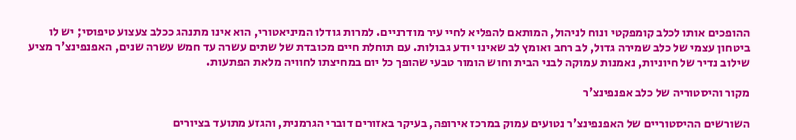ההופכים אותו לכלב קומפקטי ונוח לניהול, המותאם להפליא לחיי עיר מודרניים. למרות גודלו המיניאטורי, הוא אינו מתנהג ככלב צעצוע טיפוסי; יש לו ביטחון עצמי של כלב שמירה גדול, לב רחב ואומץ לב שאינו יודע גבולות. עם תוחלת חיים מכובדת של שתים עשרה עד חמש עשרה שנים, האפנפינצ'ר מציע שילוב נדיר של חיוניות, נאמנות עמוקה לבני הבית וחוש הומור טבעי שהופך כל יום במחיצתו לחוויה מלאת הפתעות.

מקור והיסטוריה של כלב אפנפינצ'ר

השורשים ההיסטוריים של האפנפינצ'ר נטועים עמוק במרכז אירופה, בעיקר באזורים דוברי הגרמנית, והגזע מתועד בציורים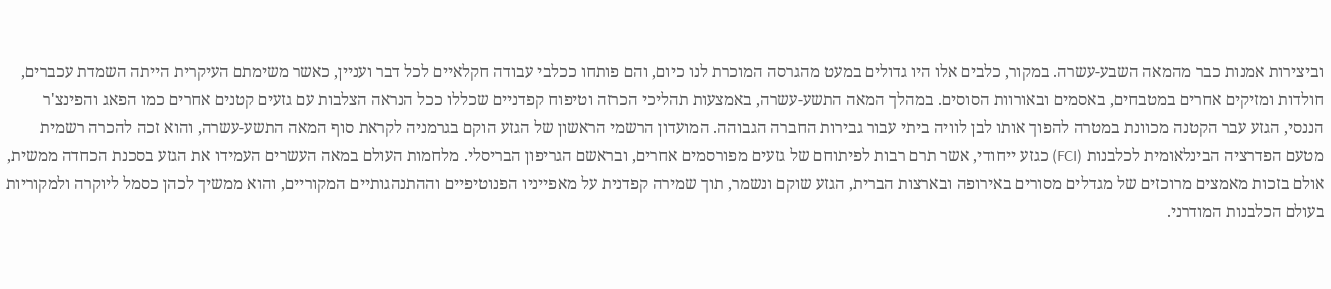וביצירות אמנות כבר מהמאה השבע-עשרה. במקור, כלבים אלו היו גדולים במעט מהגרסה המוכרת לנו כיום, והם פותחו ככלבי עבודה חקלאיים לכל דבר ועניין, כאשר משימתם העיקרית הייתה השמדת עכברים, חולדות ומזיקים אחרים במטבחים, באסמים ובאורוות הסוסים. במהלך המאה התשע-עשרה, באמצעות תהליכי הכרזה וטיפוח קפדניים שכללו ככל הנראה הצלבות עם גזעים קטנים אחרים כמו הפאג והפינצ'ר הננסי, הגזע עבר הקטנה מכוונת במטרה להפוך אותו לבן לוויה ביתי עבור גבירות החברה הגבוהה. המועדון הרשמי הראשון של הגזע הוקם בגרמניה לקראת סוף המאה התשע-עשרה, והוא זכה להכרה רשמית מטעם הפדרציה הבינלאומית לכלבנות (FCI) כגזע ייחודי, אשר תרם רבות לפיתוחם של גזעים מפורסמים אחרים, ובראשם הגריפון הבריסלי. מלחמות העולם במאה העשרים העמידו את הגזע בסכנת הכחדה ממשית, אולם בזכות מאמצים מרוכזים של מגדלים מסורים באירופה ובארצות הברית, הגזע שוקם ונשמר, תוך שמירה קפדנית על מאפייניו הפנוטיפיים וההתנהגותיים המקוריים, והוא ממשיך לכהן כסמל ליוקרה ולמקוריות בעולם הכלבנות המודרני.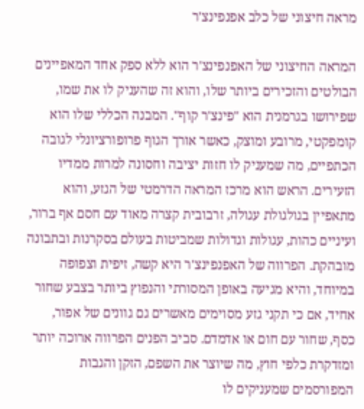מראה חיצוני של כלב אפנפינצ'ר

המראה החיצוני של האפנפינצ'ר הוא ללא ספק אחד המאפיינים הבולטים והזכירים ביותר שלו, והוא זה שהעניק לו את שמו, שפירושו בגרמנית הוא "פינצ'ר קוף". המבנה הכללי שלו הוא קומפקטי, מרובע ומוצק, כאשר אורך הגוף פרופורציונלי לגובה הכתפיים, מה שמעניק לו חזות יציבה וחסונה למרות ממדיו הזעירים. הראש הוא מרכז המראה הדרמטי של הגזע, והוא מתאפיין בגולגולת עגולה, זרבובית קצרה מאוד עם חסם אף ברור, ועיניים כהות, עגולות וגדולות שמביטות בעולם בסקרנות ובתבונה מובהקת. הפרווה של האפנפינצ'ר היא קשה, זיפית וצפופה במיוחד, והיא מגיעה באופן המסורתי והנפוץ ביותר בצבע שחור אחיד, אם כי תקני גזע מסוימים מאשרים גם גוונים של אפור, כסף, שחור עם חום או אדמדם. סביב הפנים הפרווה ארוכה יותר ומזדקרת כלפי חוץ, מה שיוצר את השפם, הזקן והגבות המפורסמים שמעניקים לו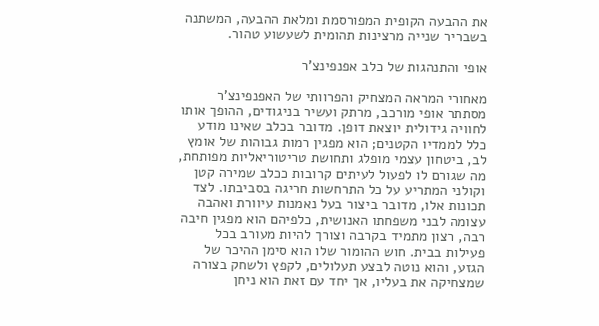את ההבעה הקופית המפורסמת ומלאת ההבעה, המשתנה בשבריר שנייה מרצינות תהומית לשעשוע טהור.

אופי והתנהגות של כלב אפנפינצ'ר

מאחורי המראה המצחיק והפרוותי של האפנפינצ'ר מסתתר אופי מורכב, מרתק ועשיר בניגודים, ההופך אותו לחוויה גידולית יוצאת דופן. מדובר בכלב שאינו מודע כלל לממדיו הקטנים; הוא מפגין רמות גבוהות של אומץ לב, ביטחון עצמי מופלג ותחושת טריטוריאליות מפותחת, מה שגורם לו לפעול לעיתים קרובות ככלב שמירה קטן וקולני המתריע על כל התרחשות חריגה בסביבתו. לצד תכונות אלו, מדובר ביצור בעל נאמנות עיוורת ואהבה עצומה לבני משפחתו האנושית, כלפיהם הוא מפגין חיבה רבה, רצון מתמיד בקרבה וצורך להיות מעורב בכל פעילות בבית. חוש ההומור שלו הוא סימן ההיכר של הגזע, והוא נוטה לבצע תעלולים, לקפץ ולשחק בצורה שמצחיקה את בעליו, אך יחד עם זאת הוא ניחן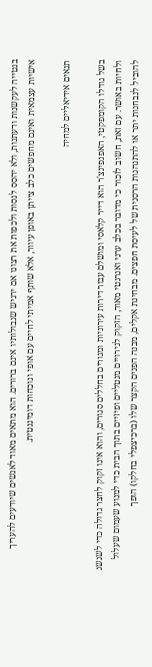בנטייה לעקשנות ודעתנות, ולא יהסס לנסות ולכפות את רצונו אם ירגיש שגבולותיו אינם ברורים. הוא מתאים מאוד לאנשים שיודעים להעריך אישיות עצמאית ואינם מחפשים כלב צייתן באופן עיוור, אלא שותף אמיתי לחיים עם אופי ונוכחות דומיננטית.

תנאים אידיאליים למחיה

בשל גודלו הקומפקטי, האפנפינצ'ר הוא דייר קלאסי ומושלם עבור דירות עירוניות ומגורים בחללים סגורים, והוא אינו זקוק לחצר גדולה כדי לשגשג ולחיות באושר. עם זאת, חשוב לזכור כי מדובר בכלב ערני ואנרגטי מאוד, הזקוק לגירויים מנטליים ופיזיים בתוך הבית כדי למנוע שעמום שעלול להוביל לנבחנות יתר או להתנהגות הרסנית של לעיסת חפצים. מבחינת אקלים, מבנה הפנים הקצר שלו (ברכיצפלי בחלקו) הופך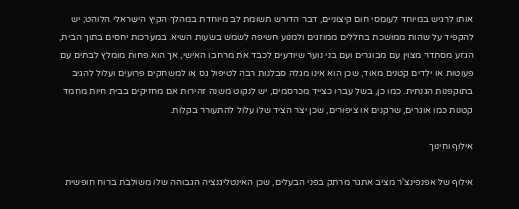אותו לרגיש במיוחד לעומסי חום קיצוניים, דבר הדורש תשומת לב מיוחדת במהלך הקיץ הישראלי הלוהט; יש להקפיד על שהות ממושכת בחללים ממוזגים ולמנוע חשיפה לשמש בשעות השיא. במערכות יחסים בתוך הבית, הגזע מסתדר מצוין עם מבוגרים ועם בני נוער שיודעים לכבד את מרחבו האישי, אך הוא פחות מומלץ לבתים עם פעוטות או ילדים קטנים מאוד, שכן הוא אינו מגלה סבלנות רבה לטיפול גס או למשחקים פרועים ועלול להגיב בתוקפנות הגנתית. כמו כן, בשל עברו כצייד מכרסמים, יש לנקוט משנה זהירות אם מחזיקים בבית חיות מחמד קטנות כמו אוגרים, שרקנים או ציפורים, שכן יצר הציד שלו עלול להתעורר בקלות.

אילוף וחינוך

אילוף של אפנפינצ'ר מציב אתגר מרתק בפני הבעלים, שכן האינטליגנציה הגבוהה שלו משולבת ברוח חופשית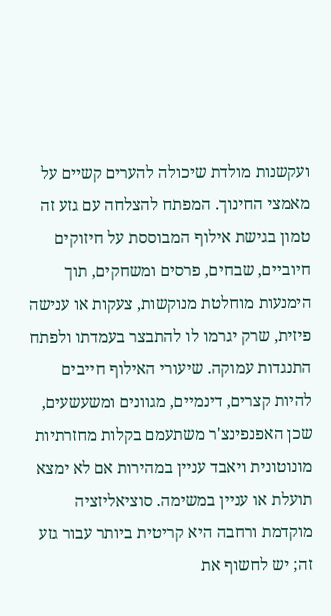ועקשנות מולדת שיכולה להערים קשיים על מאמצי החינוך. המפתח להצלחה עם גזע זה טמון בגישת אילוף המבוססת על חיזוקים חיוביים, שבחים, פרסים ומשחקים, תוך הימנעות מוחלטת מנוקשות, צעקות או ענישה פיזית, שרק יגרמו לו להתבצר בעמדתו ולפתח התנגדות עמוקה. שיעורי האילוף חייבים להיות קצרים, דינמיים, מגוונים ומשעשעים, שכן האפנפינצ'ר משתעמם בקלות מחזרתיות מונוטונית ויאבד עניין במהירות אם לא ימצא תועלת או עניין במשימה. סוציאליזציה מוקדמת ורחבה היא קריטית ביותר עבור גזע זה; יש לחשוף את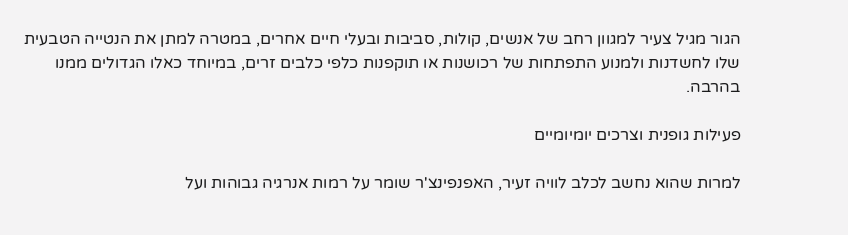הגור מגיל צעיר למגוון רחב של אנשים, קולות, סביבות ובעלי חיים אחרים, במטרה למתן את הנטייה הטבעית שלו לחשדנות ולמנוע התפתחות של רכושנות או תוקפנות כלפי כלבים זרים, במיוחד כאלו הגדולים ממנו בהרבה.

פעילות גופנית וצרכים יומיומיים

למרות שהוא נחשב לכלב לוויה זעיר, האפנפינצ'ר שומר על רמות אנרגיה גבוהות ועל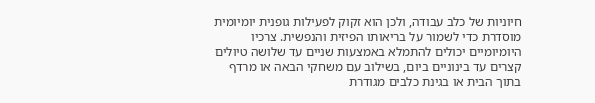חיוניות של כלב עבודה, ולכן הוא זקוק לפעילות גופנית יומיומית מוסדרת כדי לשמור על בריאותו הפיזית והנפשית. צרכיו היומיומיים יכולים להתמלא באמצעות שניים עד שלושה טיולים קצרים עד בינוניים ביום, בשילוב עם משחקי הבאה או מרדף בתוך הבית או בגינת כלבים מגודרת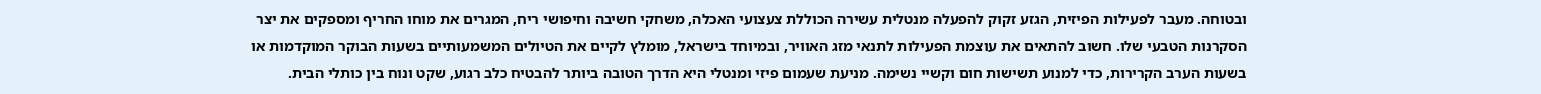ובטוחה. מעבר לפעילות הפיזית, הגזע זקוק להפעלה מנטלית עשירה הכוללת צעצועי האכלה, משחקי חשיבה וחיפושי ריח, המגרים את מוחו החריף ומספקים את יצר הסקרנות הטבעי שלו. חשוב להתאים את עוצמת הפעילות לתנאי מזג האוויר, ובמיוחד בישראל, מומלץ לקיים את הטיולים המשמעותיים בשעות הבוקר המוקדמות או בשעות הערב הקרירות, כדי למנוע תשישות חום וקשיי נשימה. מניעת שעמום פיזי ומנטלי היא הדרך הטובה ביותר להבטיח כלב רגוע, שקט ונוח בין כותלי הבית.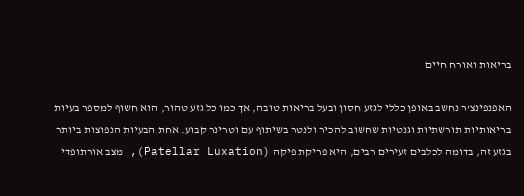בריאות ואורח חיים

האפנפינצ'ר נחשב באופן כללי לגזע חסון ובעל בריאות טובה, אך כמו כל גזע טהור, הוא חשוף למספר בעיות בריאותיות תורשתיות וגנטיות שחשוב להכיר ולנטר בשיתוף עם וטרינר קבוע. אחת הבעיות הנפוצות ביותר בגזע זה, בדומה לכלבים זעירים רבים, היא פריקת פיקה (Patellar Luxation), מצב אורתופדי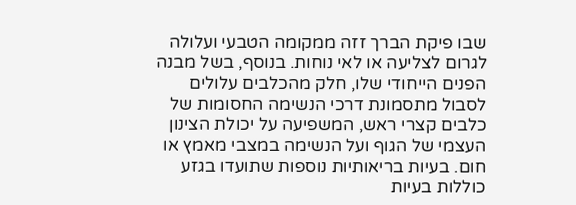שבו פיקת הברך זזה ממקומה הטבעי ועלולה לגרום לצליעה או לאי נוחות. בנוסף, בשל מבנה הפנים הייחודי שלו, חלק מהכלבים עלולים לסבול מתסמונת דרכי הנשימה החסומות של כלבים קצרי ראש, המשפיעה על יכולת הצינון העצמי של הגוף ועל הנשימה במצבי מאמץ או חום. בעיות בריאותיות נוספות שתועדו בגזע כוללות בעיות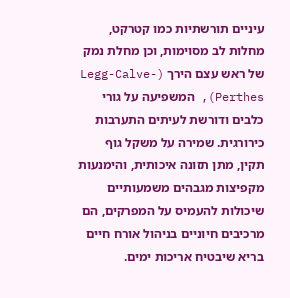עיניים תורשתיות כמו קטרקט, מחלות לב מסוימות, וכן מחלת נמק של ראש עצם הירך (Legg-Calve-Perthes), המשפיעה על גורי כלבים ודורשת לעיתים התערבות כירורגית. שמירה על משקל גוף תקין, מתן תזונה איכותית, והימנעות מקפיצות מגבהים משמעותיים שיכולות להעמיס על המפרקים, הם מרכיבים חיוניים בניהול אורח חיים בריא שיבטיח אריכות ימים.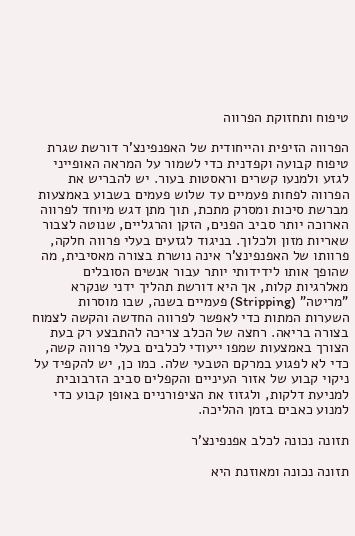טיפוח ותחזוקת הפרווה

הפרווה הזיפית והייחודית של האפנפינצ'ר דורשת שגרת טיפוח קבועה וקפדנית כדי לשמור על המראה האופייני לגזע ולמנעו קשרים וראסטות בעור. יש להבריש את הפרווה לפחות פעמיים עד שלוש פעמים בשבוע באמצעות מברשת סיכות ומסרק מתכת, תוך מתן דגש מיוחד לפרווה הארוכה יותר סביב הפנים, הזקן והרגליים, שנוטה לצבור שאריות מזון ולכלוך. בניגוד לגזעים בעלי פרווה חלקה, פרוותו של האפנפינצ'ר אינה נושרת בצורה מאסיבית, מה שהופך אותו לידידותי יותר עבור אנשים הסובלים מאלרגיות קלות, אך היא דורשת תהליך ידני שנקרא "מריטה" (Stripping) פעמיים בשנה, שבו מוסרות השערות המתות כדי לאפשר לפרווה החדשה והקשה לצמוח בצורה בריאה. רחצה של הכלב צריכה להתבצע רק בעת הצורך באמצעות שמפו ייעודי לכלבים בעלי פרווה קשה, כדי לא לפגוע במרקם הטבעי שלה. כמו כן, יש להקפיד על ניקוי קבוע של אזור העיניים והקפלים סביב הזרבובית למניעת דלקות, ולגזוז את הציפורניים באופן קבוע כדי למנוע כאבים בזמן ההליכה.

תזונה נכונה לכלב אפנפינצ'ר

תזונה נכונה ומאוזנת היא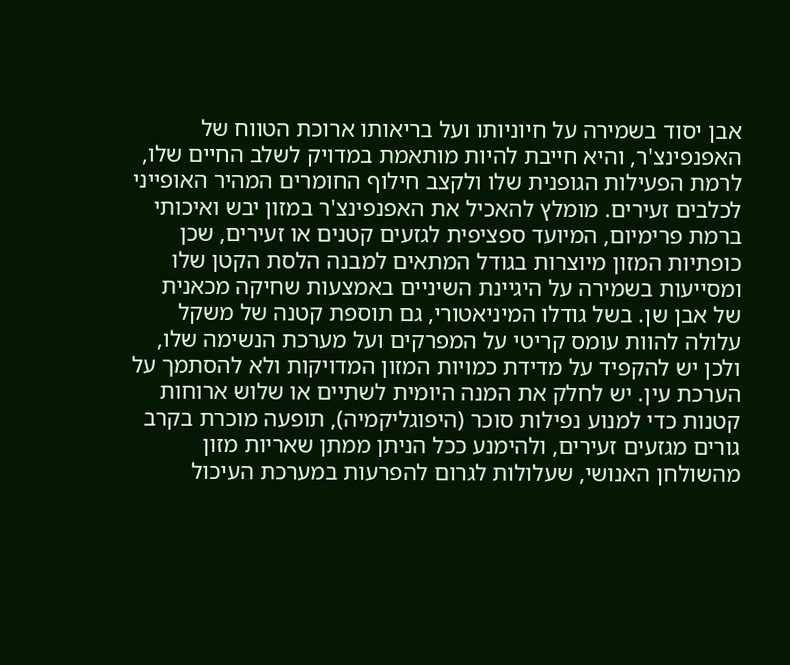אבן יסוד בשמירה על חיוניותו ועל בריאותו ארוכת הטווח של האפנפינצ'ר, והיא חייבת להיות מותאמת במדויק לשלב החיים שלו, לרמת הפעילות הגופנית שלו ולקצב חילוף החומרים המהיר האופייני לכלבים זעירים. מומלץ להאכיל את האפנפינצ'ר במזון יבש ואיכותי ברמת פרימיום, המיועד ספציפית לגזעים קטנים או זעירים, שכן כופתיות המזון מיוצרות בגודל המתאים למבנה הלסת הקטן שלו ומסייעות בשמירה על היגיינת השיניים באמצעות שחיקה מכאנית של אבן שן. בשל גודלו המיניאטורי, גם תוספת קטנה של משקל עלולה להוות עומס קריטי על המפרקים ועל מערכת הנשימה שלו, ולכן יש להקפיד על מדידת כמויות המזון המדויקות ולא להסתמך על הערכת עין. יש לחלק את המנה היומית לשתיים או שלוש ארוחות קטנות כדי למנוע נפילות סוכר (היפוגליקמיה), תופעה מוכרת בקרב גורים מגזעים זעירים, ולהימנע ככל הניתן ממתן שאריות מזון מהשולחן האנושי, שעלולות לגרום להפרעות במערכת העיכול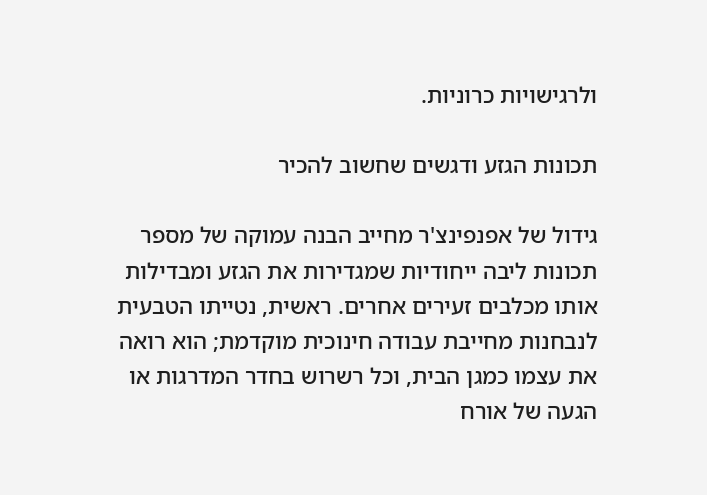ולרגישויות כרוניות.

תכונות הגזע ודגשים שחשוב להכיר

גידול של אפנפינצ'ר מחייב הבנה עמוקה של מספר תכונות ליבה ייחודיות שמגדירות את הגזע ומבדילות אותו מכלבים זעירים אחרים. ראשית, נטייתו הטבעית לנבחנות מחייבת עבודה חינוכית מוקדמת; הוא רואה את עצמו כמגן הבית, וכל רשרוש בחדר המדרגות או הגעה של אורח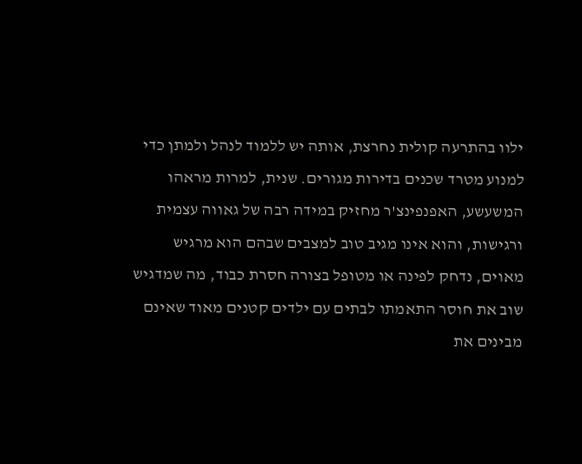ילוו בהתרעה קולית נחרצת, אותה יש ללמוד לנהל ולמתן כדי למנוע מטרד שכנים בדירות מגורים. שנית, למרות מראהו המשעשע, האפנפינצ'ר מחזיק במידה רבה של גאווה עצמית ורגישות, והוא אינו מגיב טוב למצבים שבהם הוא מרגיש מאוים, נדחק לפינה או מטופל בצורה חסרת כבוד, מה שמדגיש שוב את חוסר התאמתו לבתים עם ילדים קטנים מאוד שאינם מבינים את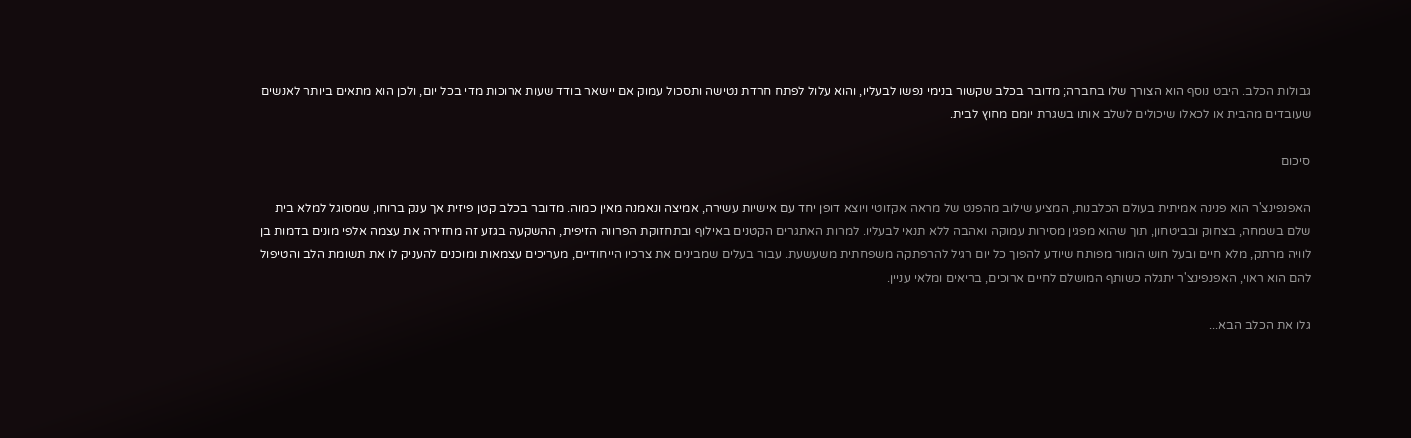גבולות הכלב. היבט נוסף הוא הצורך שלו בחברה; מדובר בכלב שקשור בנימי נפשו לבעליו, והוא עלול לפתח חרדת נטישה ותסכול עמוק אם יישאר בודד שעות ארוכות מדי בכל יום, ולכן הוא מתאים ביותר לאנשים שעובדים מהבית או לכאלו שיכולים לשלב אותו בשגרת יומם מחוץ לבית.

סיכום

האפנפינצ'ר הוא פנינה אמיתית בעולם הכלבנות, המציע שילוב מהפנט של מראה אקזוטי ויוצא דופן יחד עם אישיות עשירה, אמיצה ונאמנה מאין כמוה. מדובר בכלב קטן פיזית אך ענק ברוחו, שמסוגל למלא בית שלם בשמחה, בצחוק ובביטחון, תוך שהוא מפגין מסירות עמוקה ואהבה ללא תנאי לבעליו. למרות האתגרים הקטנים באילוף ובתחזוקת הפרווה הזיפית, ההשקעה בגזע זה מחזירה את עצמה אלפי מונים בדמות בן לוויה מרתק, מלא חיים ובעל חוש הומור מפותח שיודע להפוך כל יום רגיל להרפתקה משפחתית משעשעת. עבור בעלים שמבינים את צרכיו הייחודיים, מעריכים עצמאות ומוכנים להעניק לו את תשומת הלב והטיפול להם הוא ראוי, האפנפינצ'ר יתגלה כשותף המושלם לחיים ארוכים, בריאים ומלאי עניין.

גלו את הכלב הבא...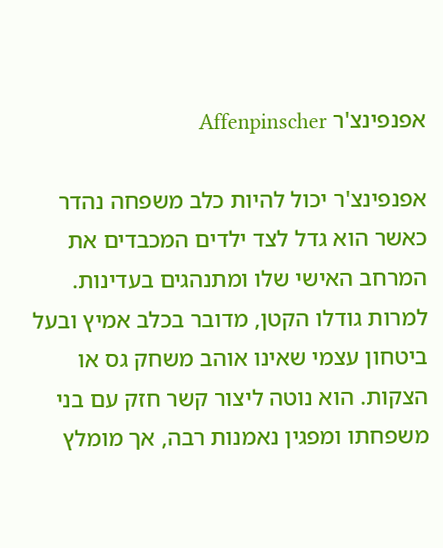אפנפינצ'ר Affenpinscher

אפנפינצ'ר יכול להיות כלב משפחה נהדר כאשר הוא גדל לצד ילדים המכבדים את המרחב האישי שלו ומתנהגים בעדינות. למרות גודלו הקטן, מדובר בכלב אמיץ ובעל ביטחון עצמי שאינו אוהב משחק גס או הצקות. הוא נוטה ליצור קשר חזק עם בני משפחתו ומפגין נאמנות רבה, אך מומלץ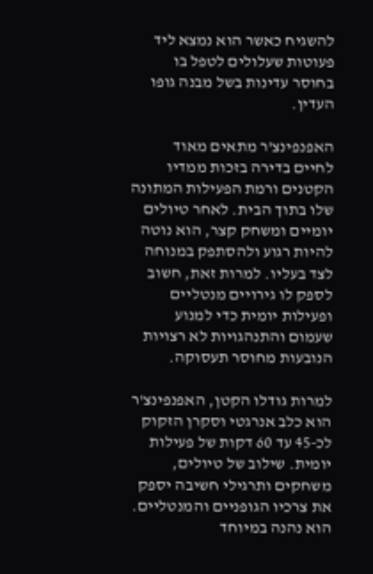להשגיח כאשר הוא נמצא ליד פעוטות שעלולים לטפל בו בחוסר עדינות בשל מבנה גופו העדין.

האפנפינצ'ר מתאים מאוד לחיים בדירה בזכות ממדיו הקטנים ורמת הפעילות המתונה שלו בתוך הבית. לאחר טיולים יומיים ומשחק קצר, הוא נוטה להיות רגוע ולהסתפק במנוחה לצד בעליו. למרות זאת, חשוב לספק לו גירויים מנטליים ופעילות יומית כדי למנוע שעמום והתנהגויות לא רצויות הנובעות מחוסר תעסוקה.

למרות גודלו הקטן, האפנפינצ'ר הוא כלב אנרגטי וסקרן הזקוק לכ-45 עד 60 דקות של פעילות יומית. שילוב של טיולים, משחקים ותרגילי חשיבה יספק את צרכיו הגופניים והמנטליים. הוא נהנה במיוחד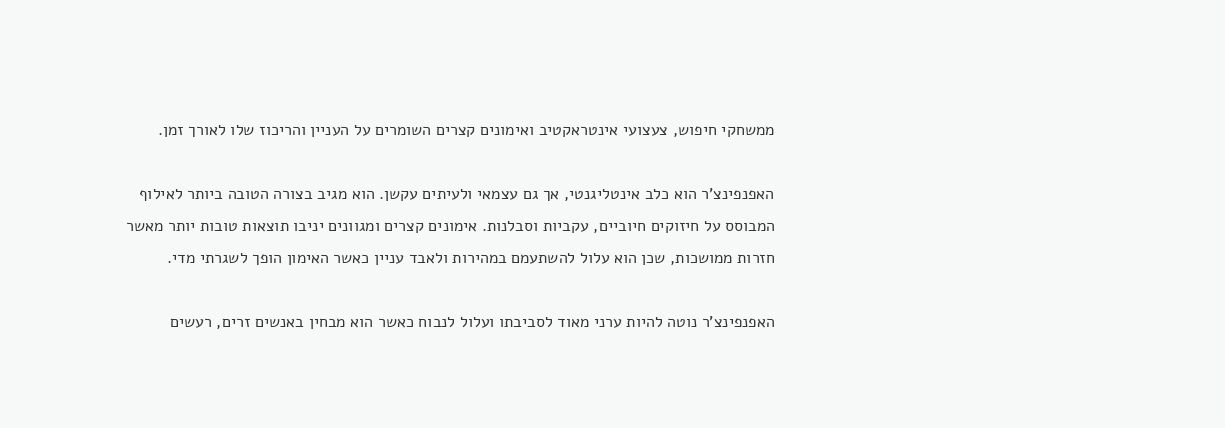ממשחקי חיפוש, צעצועי אינטראקטיב ואימונים קצרים השומרים על העניין והריכוז שלו לאורך זמן.

האפנפינצ'ר הוא כלב אינטליגנטי, אך גם עצמאי ולעיתים עקשן. הוא מגיב בצורה הטובה ביותר לאילוף המבוסס על חיזוקים חיוביים, עקביות וסבלנות. אימונים קצרים ומגוונים יניבו תוצאות טובות יותר מאשר חזרות ממושכות, שכן הוא עלול להשתעמם במהירות ולאבד עניין כאשר האימון הופך לשגרתי מדי.

האפנפינצ'ר נוטה להיות ערני מאוד לסביבתו ועלול לנבוח כאשר הוא מבחין באנשים זרים, רעשים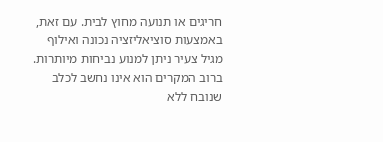חריגים או תנועה מחוץ לבית. עם זאת, באמצעות סוציאליזציה נכונה ואילוף מגיל צעיר ניתן למנוע נביחות מיותרות. ברוב המקרים הוא אינו נחשב לכלב שנובח ללא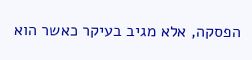הפסקה, אלא מגיב בעיקר כאשר הוא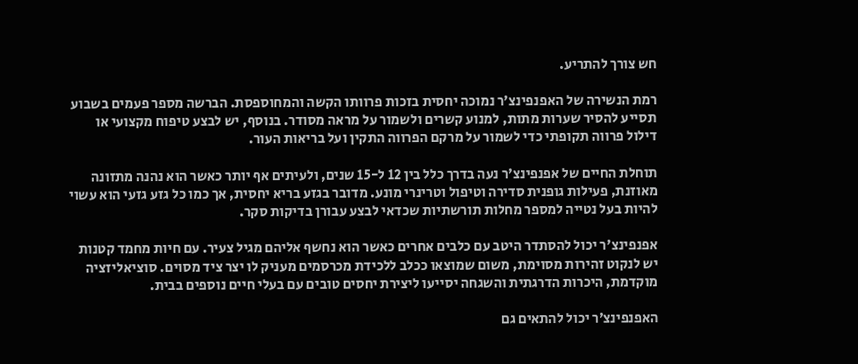חש צורך להתריע.

רמת הנשירה של האפנפינצ'ר נמוכה יחסית בזכות פרוותו הקשה והמחוספסת. הברשה מספר פעמים בשבוע תסייע להסיר שערות מתות, למנוע קשרים ולשמור על מראה מסודר. בנוסף, יש לבצע טיפוח מקצועי או דילול פרווה תקופתי כדי לשמור על מרקם הפרווה התקין ועל בריאות העור.

תוחלת החיים של אפנפינצ'ר נעה בדרך כלל בין 12 ל-15 שנים, ולעיתים אף יותר כאשר הוא נהנה מתזונה מאוזנת, פעילות גופנית סדירה וטיפול וטרינרי מונע. מדובר בגזע בריא יחסית, אך כמו כל גזע גזעי הוא עשוי להיות בעל נטייה למספר מחלות תורשתיות שכדאי לבצע עבורן בדיקות סקר.

אפנפינצ'ר יכול להסתדר היטב עם כלבים אחרים כאשר הוא נחשף אליהם מגיל צעיר. עם חיות מחמד קטנות יש לנקוט זהירות מסוימת, משום שמוצאו ככלב ללכידת מכרסמים מעניק לו יצר ציד מסוים. סוציאליזציה מוקדמת, היכרות הדרגתית והשגחה יסייעו ליצירת יחסים טובים עם בעלי חיים נוספים בבית.

האפנפינצ'ר יכול להתאים גם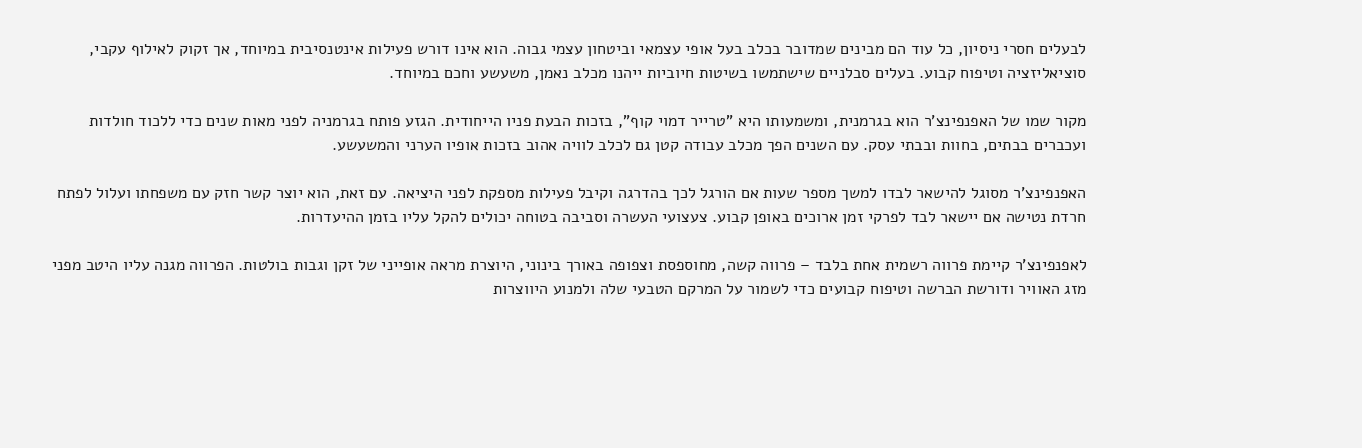לבעלים חסרי ניסיון, כל עוד הם מבינים שמדובר בכלב בעל אופי עצמאי וביטחון עצמי גבוה. הוא אינו דורש פעילות אינטנסיבית במיוחד, אך זקוק לאילוף עקבי, סוציאליזציה וטיפוח קבוע. בעלים סבלניים שישתמשו בשיטות חיוביות ייהנו מכלב נאמן, משעשע וחכם במיוחד.

מקור שמו של האפנפינצ'ר הוא בגרמנית, ומשמעותו היא "טרייר דמוי קוף", בזכות הבעת פניו הייחודית. הגזע פותח בגרמניה לפני מאות שנים כדי ללכוד חולדות ועכברים בבתים, בחוות ובבתי עסק. עם השנים הפך מכלב עבודה קטן גם לכלב לוויה אהוב בזכות אופיו הערני והמשעשע.

האפנפינצ'ר מסוגל להישאר לבדו למשך מספר שעות אם הורגל לכך בהדרגה וקיבל פעילות מספקת לפני היציאה. עם זאת, הוא יוצר קשר חזק עם משפחתו ועלול לפתח חרדת נטישה אם יישאר לבד לפרקי זמן ארוכים באופן קבוע. צעצועי העשרה וסביבה בטוחה יכולים להקל עליו בזמן ההיעדרות.

לאפנפינצ'ר קיימת פרווה רשמית אחת בלבד – פרווה קשה, מחוספסת וצפופה באורך בינוני, היוצרת מראה אופייני של זקן וגבות בולטות. הפרווה מגנה עליו היטב מפני מזג האוויר ודורשת הברשה וטיפוח קבועים כדי לשמור על המרקם הטבעי שלה ולמנוע היווצרות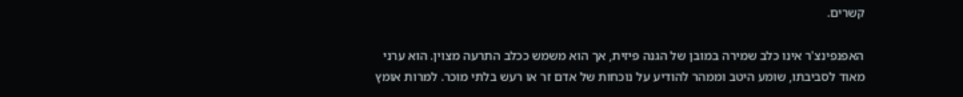קשרים.

האפנפינצ'ר אינו כלב שמירה במובן של הגנה פיזית, אך הוא משמש ככלב התרעה מצוין. הוא ערני מאוד לסביבתו, שומע היטב וממהר להודיע על נוכחות של אדם זר או רעש בלתי מוכר. למרות אומץ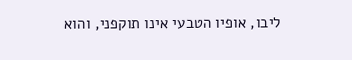ליבו, אופיו הטבעי אינו תוקפני, והוא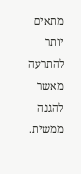מתאים יותר להתרעה מאשר להגנה ממשית.